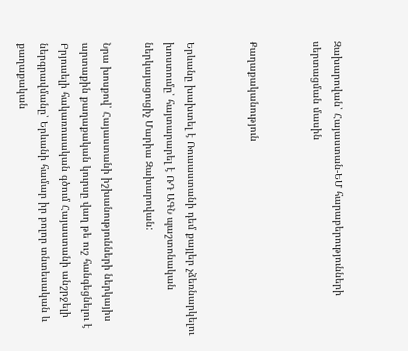Զախարովան՝ Հայաստան-ԵՄ հարաբերությունների սերտացման մասին


Քաղաքականություն


Երևանը խախտել է Ռուսաստանի դեմ քայլեր չձեռնարկելու խոստումը՝ հայտարարել է ՌԴ ԱԳՆ պաշտոնական ներկայացուցիչ Մարիա Զախարովան:

Նրա խոսքով՝ Հայաստանի իշխանությունների ներկայիս արտաքին քաղաքական կուրսը վաղ թե ուշ հանգեցնելու է Բրյուսելի հակառուսական գծում Հայաստանի անշրջելի ներգրավմանը՝ Երևանի համար իր բոլոր տնտեսական և քաղաքական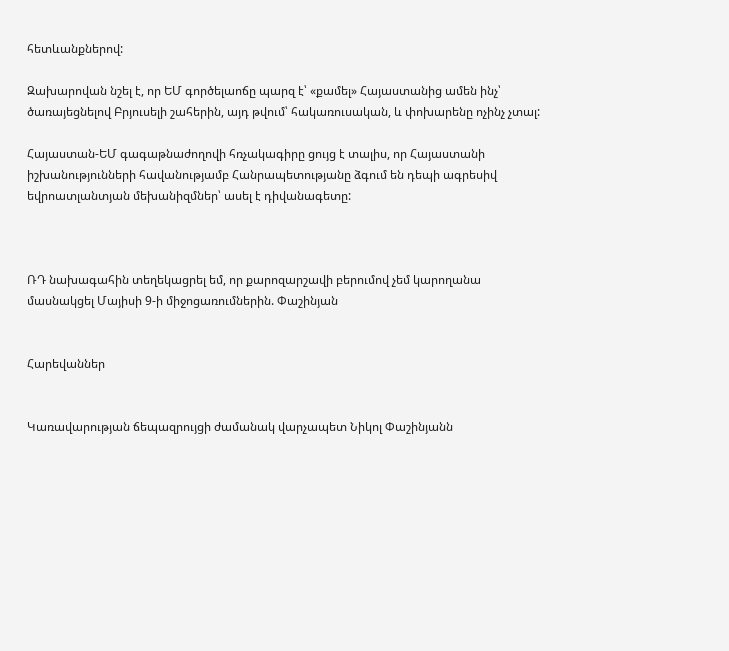հետևանքներով:

Զախարովան նշել է, որ ԵՄ գործելաոճը պարզ է՝ «քամել» Հայաստանից ամեն ինչ՝ ծառայեցնելով Բրյուսելի շահերին, այդ թվում՝ հակառուսական, և փոխարենը ոչինչ չտալ:

Հայաստան-ԵՄ գագաթնաժողովի հռչակագիրը ցույց է տալիս, որ Հայաստանի իշխանությունների հավանությամբ Հանրապետությանը ձգում են դեպի ագրեսիվ եվրոատլանտյան մեխանիզմներ՝ ասել է դիվանագետը:



ՌԴ նախագահին տեղեկացրել եմ, որ քարոզարշավի բերումով չեմ կարողանա մասնակցել Մայիսի 9-ի միջոցառումներին. Փաշինյան


Հարեվաններ


Կառավարության ճեպազրույցի ժամանակ վարչապետ Նիկոլ Փաշինյանն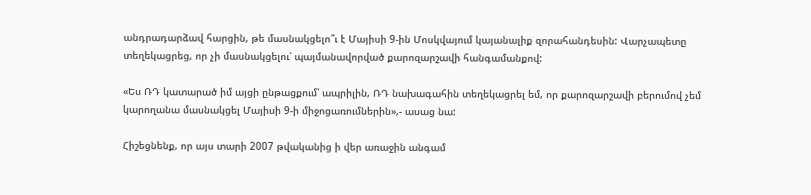անդրադարձավ հարցին, թե մասնակցելո՞ւ է Մայիսի 9-ին Մոսկվայում կայանալիք զորահանդեսին: Վարչապետը տեղեկացրեց, որ չի մասնակցելու՝ պայմանավորված քարոզարշավի հանգամանքով:

«Ես ՌԴ կատարած իմ այցի ընթացքում՝ ապրիլին, ՌԴ նախագահին տեղեկացրել եմ, որ քարոզարշավի բերումով չեմ կարողանա մասնակցել Մայիսի 9-ի միջոցառումներին»,- ասաց նա:

Հիշեցնենք, որ այս տարի 2007 թվականից ի վեր առաջին անգամ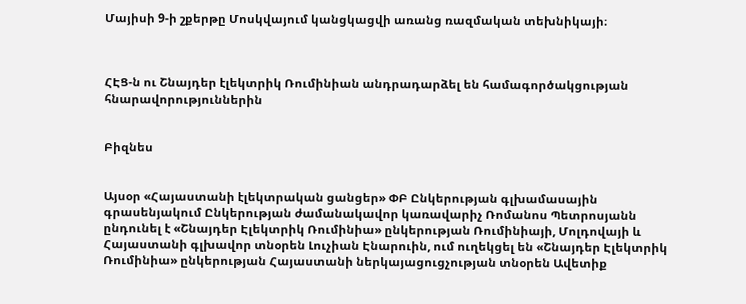Մայիսի 9-ի շքերթը Մոսկվայում կանցկացվի առանց ռազմական տեխնիկայի։



ՀԷՑ-ն ու Շնայդեր էլեկտրիկ Ռումինիան անդրադարձել են համագործակցության հնարավորություններին


Բիզնես


Այսօր «Հայաստանի էլեկտրական ցանցեր» ՓԲ Ընկերության գլխամասային գրասենյակում Ընկերության ժամանակավոր կառավարիչ Ռոմանոս Պետրոսյանն ընդունել է «Շնայդեր Էլեկտրիկ Ռումինիա» ընկերության Ռումինիայի, Մոլդովայի և Հայաստանի գլխավոր տնօրեն Լուչիան Էնարուին, ում ուղեկցել են «Շնայդեր Էլեկտրիկ Ռումինիա» ընկերության Հայաստանի ներկայացուցչության տնօրեն Ավետիք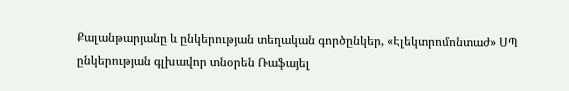Քալանթարյանը և ընկերության տեղական գործընկեր, «Էլեկտրոմոնտաժ» ՍՊ ընկերության գլխավոր տնօրեն Ռաֆայել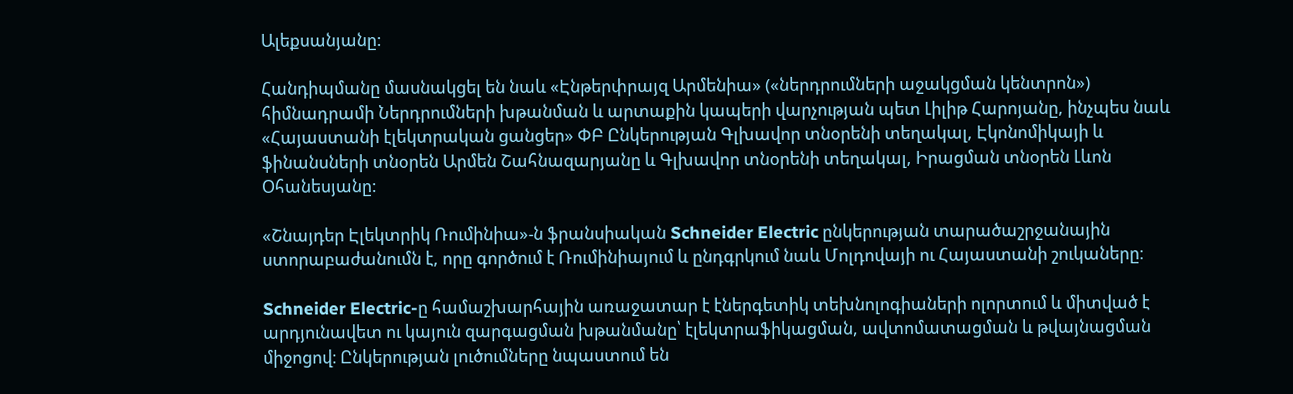Ալեքսանյանը:

Հանդիպմանը մասնակցել են նաև «Էնթերփրայզ Արմենիա» («ներդրումների աջակցման կենտրոն») հիմնադրամի Ներդրումների խթանման և արտաքին կապերի վարչության պետ Լիլիթ Հարոյանը, ինչպես նաև «Հայաստանի էլեկտրական ցանցեր» ՓԲ Ընկերության Գլխավոր տնօրենի տեղակալ, Էկոնոմիկայի և ֆինանսների տնօրեն Արմեն Շահնազարյանը և Գլխավոր տնօրենի տեղակալ, Իրացման տնօրեն Լևոն Օհանեսյանը:

«Շնայդեր Էլեկտրիկ Ռումինիա»-ն ֆրանսիական Schneider Electric ընկերության տարածաշրջանային ստորաբաժանումն է, որը գործում է Ռումինիայում և ընդգրկում նաև Մոլդովայի ու Հայաստանի շուկաները։

Schneider Electric-ը համաշխարհային առաջատար է էներգետիկ տեխնոլոգիաների ոլորտում և միտված է արդյունավետ ու կայուն զարգացման խթանմանը՝ էլեկտրաֆիկացման, ավտոմատացման և թվայնացման միջոցով։ Ընկերության լուծումները նպաստում են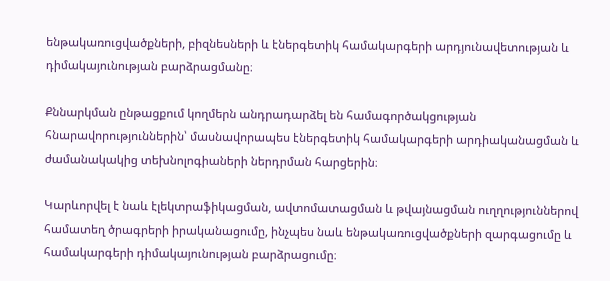ենթակառուցվածքների, բիզնեսների և էներգետիկ համակարգերի արդյունավետության և դիմակայունության բարձրացմանը։

Քննարկման ընթացքում կողմերն անդրադարձել են համագործակցության հնարավորություններին՝ մասնավորապես էներգետիկ համակարգերի արդիականացման և ժամանակակից տեխնոլոգիաների ներդրման հարցերին։

Կարևորվել է նաև էլեկտրաֆիկացման, ավտոմատացման և թվայնացման ուղղություններով համատեղ ծրագրերի իրականացումը, ինչպես նաև ենթակառուցվածքների զարգացումը և համակարգերի դիմակայունության բարձրացումը։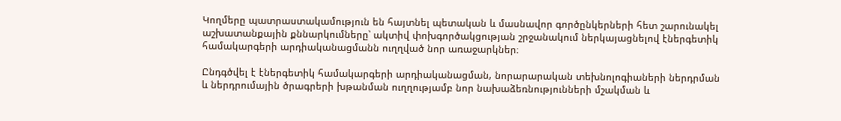Կողմերը պատրաստակամություն են հայտնել պետական և մասնավոր գործընկերների հետ շարունակել աշխատանքային քննարկումները՝ ակտիվ փոխգործակցության շրջանակում ներկայացնելով էներգետիկ համակարգերի արդիականացմանն ուղղված նոր առաջարկներ։

Ընդգծվել է էներգետիկ համակարգերի արդիականացման, նորարարական տեխնոլոգիաների ներդրման և ներդրումային ծրագրերի խթանման ուղղությամբ նոր նախաձեռնությունների մշակման և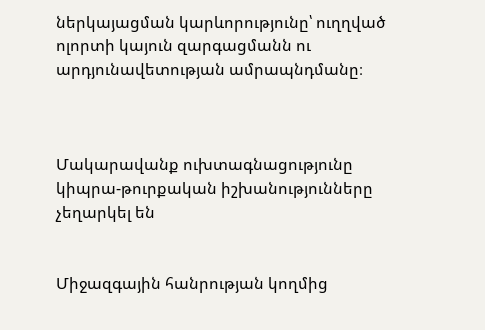ներկայացման կարևորությունը՝ ուղղված ոլորտի կայուն զարգացմանն ու արդյունավետության ամրապնդմանը։



Մակարավանք ուխտագնացությունը կիպրա-թուրքական իշխանությունները չեղարկել են


Միջազգային հանրության կողմից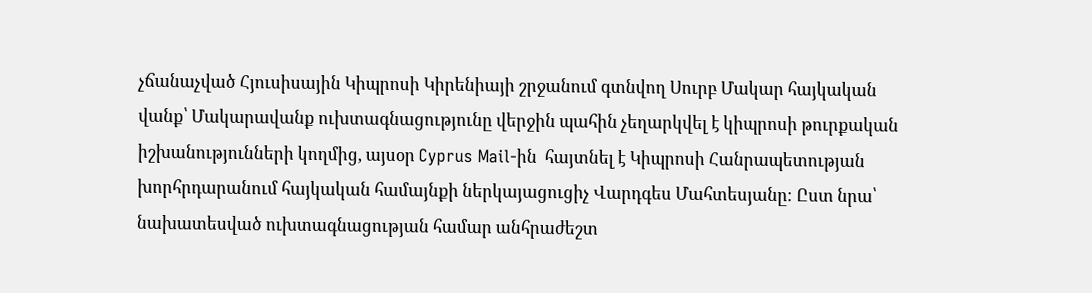չճանաչված Հյուսիսային Կիպրոսի Կիրենիայի շրջանում գտնվող Սուրբ Մակար հայկական վանք՝ Մակարավանք ուխտագնացությունը վերջին պահին չեղարկվել է կիպրոսի թուրքական իշխանությունների կողմից, այսօր Cyprus Mail-ին  հայտնել է Կիպրոսի Հանրապետության խորհրդարանում հայկական համայնքի ներկայացուցիչ Վարդգես Մահտեսյանը։ Ըստ նրա՝ նախատեսված ուխտագնացության համար անհրաժեշտ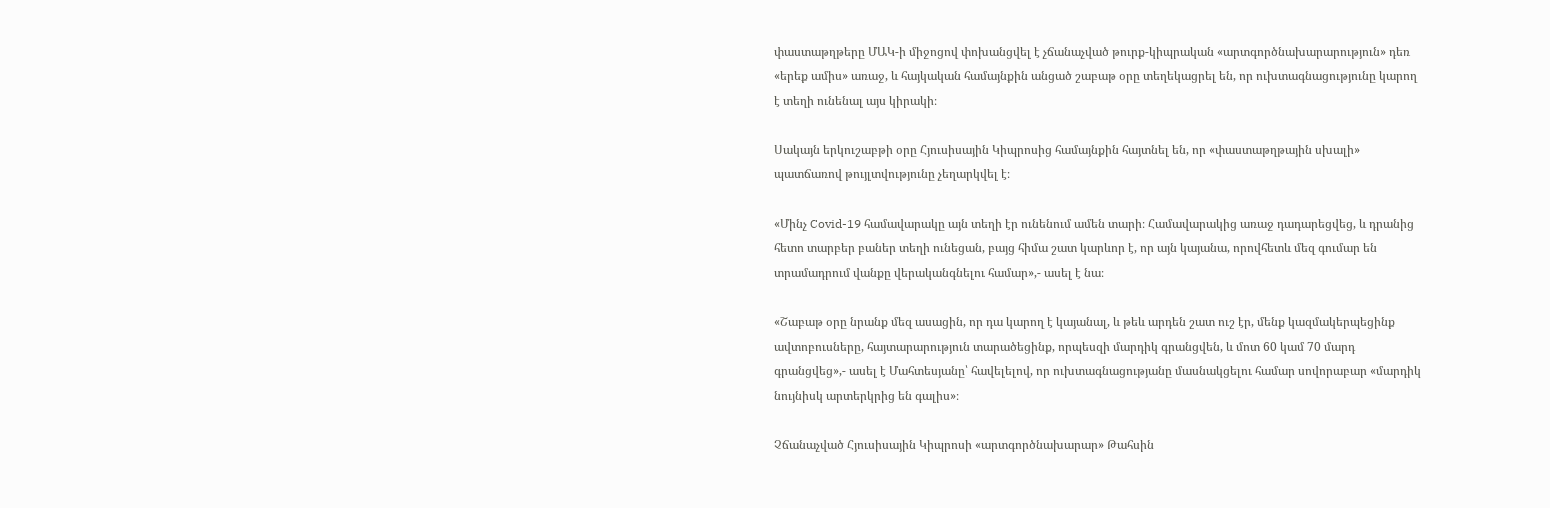փաստաթղթերը ՄԱԿ-ի միջոցով փոխանցվել է չճանաչված թուրք-կիպրական «արտգործնախարարություն» դեռ «երեք ամիս» առաջ, և հայկական համայնքին անցած շաբաթ օրը տեղեկացրել են, որ ուխտագնացությունը կարող է տեղի ունենալ այս կիրակի։

Սակայն երկուշաբթի օրը Հյուսիսային Կիպրոսից համայնքին հայտնել են, որ «փաստաթղթային սխալի» պատճառով թույլտվությունը չեղարկվել է։

«Մինչ Covid-19 համավարակը այն տեղի էր ունենում ամեն տարի։ Համավարակից առաջ դադարեցվեց, և դրանից հետո տարբեր բաներ տեղի ունեցան, բայց հիմա շատ կարևոր է, որ այն կայանա, որովհետև մեզ գումար են տրամադրում վանքը վերականգնելու համար»,- ասել է նա։

«Շաբաթ օրը նրանք մեզ ասացին, որ դա կարող է կայանալ, և թեև արդեն շատ ուշ էր, մենք կազմակերպեցինք ավտոբուսները, հայտարարություն տարածեցինք, որպեսզի մարդիկ գրանցվեն, և մոտ 60 կամ 70 մարդ գրանցվեց»,- ասել է Մահտեսյանը՝ հավելելով, որ ուխտագնացությանը մասնակցելու համար սովորաբար «մարդիկ նույնիսկ արտերկրից են գալիս»։

Չճանաչված Հյուսիսային Կիպրոսի «արտգործնախարար» Թահսին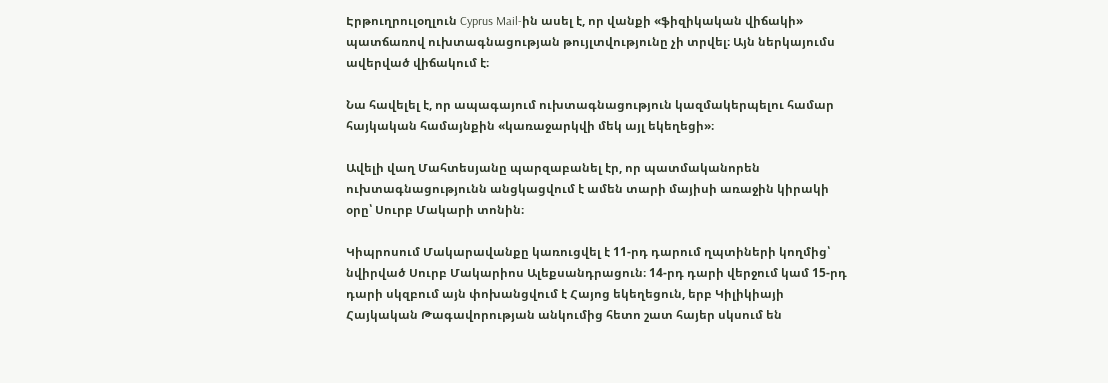Էրթուղրուլօղլուն Cyprus Mail-ին ասել է, որ վանքի «ֆիզիկական վիճակի» պատճառով ուխտագնացության թույլտվությունը չի տրվել։ Այն ներկայումս ավերված վիճակում է։

Նա հավելել է, որ ապագայում ուխտագնացություն կազմակերպելու համար հայկական համայնքին «կառաջարկվի մեկ այլ եկեղեցի»։

Ավելի վաղ Մահտեսյանը պարզաբանել էր, որ պատմականորեն ուխտագնացությունն անցկացվում է ամեն տարի մայիսի առաջին կիրակի օրը՝ Սուրբ Մակարի տոնին։

Կիպրոսում Մակարավանքը կառուցվել է 11-րդ դարում ղպտիների կողմից՝ նվիրված Սուրբ Մակարիոս Ալեքսանդրացուն։ 14-րդ դարի վերջում կամ 15-րդ դարի սկզբում այն փոխանցվում է Հայոց եկեղեցուն, երբ Կիլիկիայի Հայկական Թագավորության անկումից հետո շատ հայեր սկսում են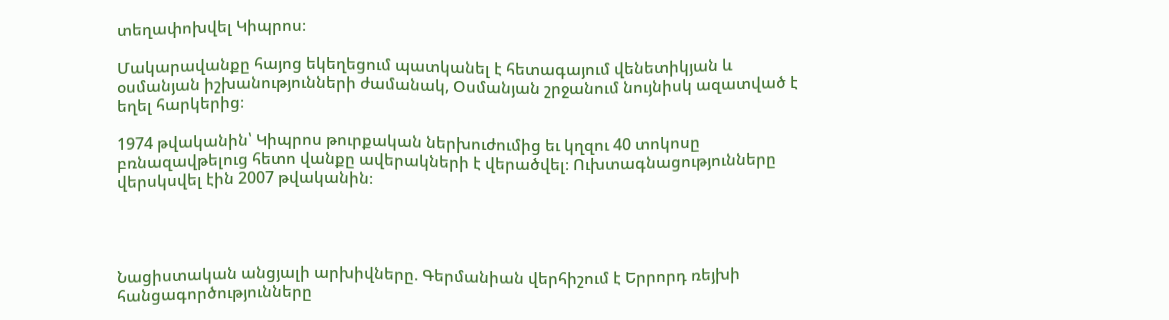տեղափոխվել Կիպրոս։

Մակարավանքը հայոց եկեղեցում պատկանել է հետագայում վենետիկյան և օսմանյան իշխանությունների ժամանակ, Օսմանյան շրջանում նույնիսկ ազատված է եղել հարկերից։

1974 թվականին՝ Կիպրոս թուրքական ներխուժումից եւ կղզու 40 տոկոսը բռնազավթելուց հետո վանքը ավերակների է վերածվել։ Ուխտագնացությունները վերսկսվել էին 2007 թվականին։




Նացիստական անցյալի արխիվները. Գերմանիան վերհիշում է Երրորդ ռեյխի հանցագործությունները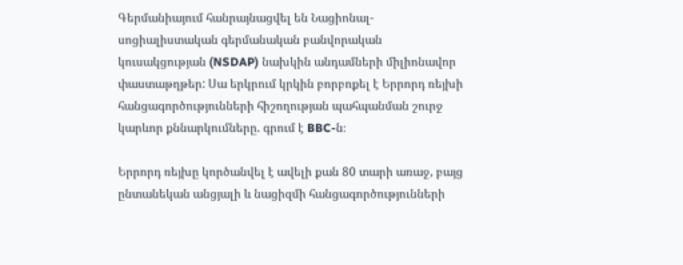Գերմանիայում հանրայնացվել են Նացիոնալ-սոցիալիստական գերմանական բանվորական կուսակցության (NSDAP) նախկին անդամների միլիոնավոր փաստաթղթեր: Սա երկրում կրկին բորբոքել է Երրորդ ռեյխի հանցագործությունների հիշողության պահպանման շուրջ կարևոր քննարկումները. գրում է BBC-ն։

Երրորդ ռեյխը կործանվել է ավելի քան 80 տարի առաջ, բայց ընտանեկան անցյալի և նացիզմի հանցագործությունների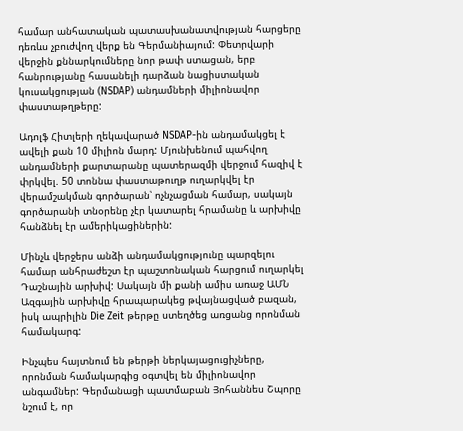համար անհատական պատասխանատվության հարցերը դեռևս չբուժվող վերք են Գերմանիայում: Փետրվարի վերջին քննարկումները նոր թափ ստացան, երբ հանրությանը հասանելի դարձան նացիստական կուսակցության (NSDAP) անդամների միլիոնավոր փաստաթղթերը:

Ադոլֆ Հիտլերի ղեկավարած NSDAP-ին անդամակցել է ավելի քան 10 միլիոն մարդ: Մյունխենում պահվող անդամների քարտարանը պատերազմի վերջում հազիվ է փրկվել. 50 տոննա փաստաթուղթ ուղարկվել էր վերամշակման գործարան՝ ոչնչացման համար, սակայն գործարանի տնօրենը չէր կատարել հրամանը և արխիվը հանձնել էր ամերիկացիներին:

Մինչև վերջերս անձի անդամակցությունը պարզելու համար անհրաժեշտ էր պաշտոնական հարցում ուղարկել Դաշնային արխիվ: Սակայն մի քանի ամիս առաջ ԱՄՆ Ազգային արխիվը հրապարակեց թվայնացված բազան, իսկ ապրիլին Die Zeit թերթը ստեղծեց առցանց որոնման համակարգ:

Ինչպես հայտնում են թերթի ներկայացուցիչները, որոնման համակարգից օգտվել են միլիոնավոր անգամներ: Գերմանացի պատմաբան Յոհաննես Շպորը նշում է, որ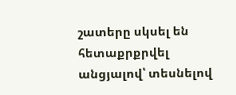շատերը սկսել են հետաքրքրվել անցյալով՝ տեսնելով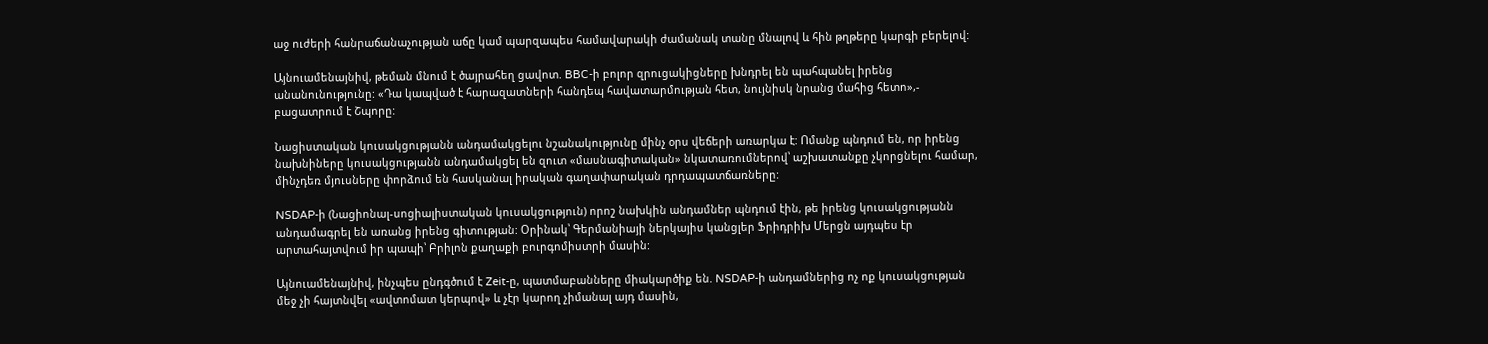աջ ուժերի հանրաճանաչության աճը կամ պարզապես համավարակի ժամանակ տանը մնալով և հին թղթերը կարգի բերելով:

Այնուամենայնիվ, թեման մնում է ծայրահեղ ցավոտ. BBC-ի բոլոր զրուցակիցները խնդրել են պահպանել իրենց անանունությունը: «Դա կապված է հարազատների հանդեպ հավատարմության հետ, նույնիսկ նրանց մահից հետո»,- բացատրում է Շպորը:

Նացիստական կուսակցությանն անդամակցելու նշանակությունը մինչ օրս վեճերի առարկա է: Ոմանք պնդում են, որ իրենց նախնիները կուսակցությանն անդամակցել են զուտ «մասնագիտական» նկատառումներով՝ աշխատանքը չկորցնելու համար, մինչդեռ մյուսները փորձում են հասկանալ իրական գաղափարական դրդապատճառները:

NSDAP-ի (Նացիոնալ-սոցիալիստական կուսակցություն) որոշ նախկին անդամներ պնդում էին, թե իրենց կուսակցությանն անդամագրել են առանց իրենց գիտության: Օրինակ՝ Գերմանիայի ներկայիս կանցլեր Ֆրիդրիխ Մերցն այդպես էր արտահայտվում իր պապի՝ Բրիլոն քաղաքի բուրգոմիստրի մասին:

Այնուամենայնիվ, ինչպես ընդգծում է Zeit-ը, պատմաբանները միակարծիք են. NSDAP-ի անդամներից ոչ ոք կուսակցության մեջ չի հայտնվել «ավտոմատ կերպով» և չէր կարող չիմանալ այդ մասին,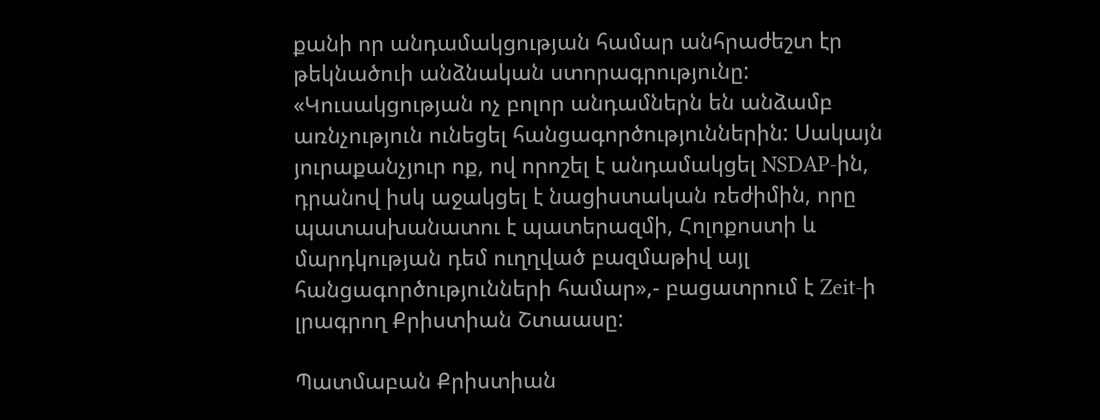քանի որ անդամակցության համար անհրաժեշտ էր թեկնածուի անձնական ստորագրությունը: «Կուսակցության ոչ բոլոր անդամներն են անձամբ առնչություն ունեցել հանցագործություններին: Սակայն յուրաքանչյուր ոք, ով որոշել է անդամակցել NSDAP-ին, դրանով իսկ աջակցել է նացիստական ռեժիմին, որը պատասխանատու է պատերազմի, Հոլոքոստի և մարդկության դեմ ուղղված բազմաթիվ այլ հանցագործությունների համար»,- բացատրում է Zeit-ի լրագրող Քրիստիան Շտաասը:

Պատմաբան Քրիստիան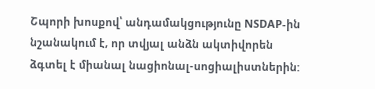Շպորի խոսքով՝ անդամակցությունը NSDAP-ին նշանակում է, որ տվյալ անձն ակտիվորեն ձգտել է միանալ նացիոնալ-սոցիալիստներին: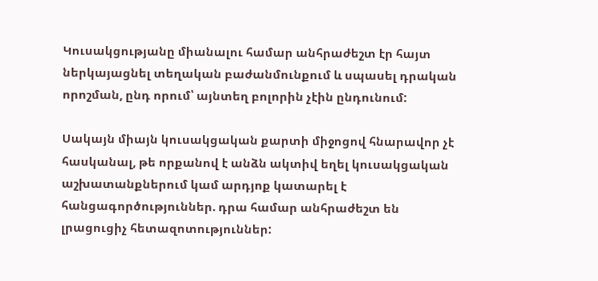Կուսակցությանը միանալու համար անհրաժեշտ էր հայտ ներկայացնել տեղական բաժանմունքում և սպասել դրական որոշման, ընդ որում՝ այնտեղ բոլորին չէին ընդունում:

Սակայն միայն կուսակցական քարտի միջոցով հնարավոր չէ հասկանալ, թե որքանով է անձն ակտիվ եղել կուսակցական աշխատանքներում կամ արդյոք կատարել է հանցագործություններ. դրա համար անհրաժեշտ են լրացուցիչ հետազոտություններ: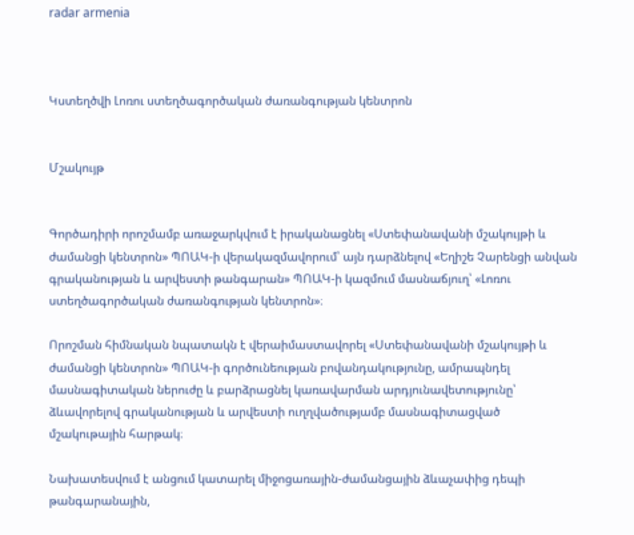radar armenia



Կստեղծվի Լոռու ստեղծագործական ժառանգության կենտրոն


Մշակույթ


Գործադիրի որոշմամբ առաջարկվում է իրականացնել «Ստեփանավանի մշակույթի և ժամանցի կենտրոն» ՊՈԱԿ-ի վերակազմավորում՝ այն դարձնելով «Եղիշե Չարենցի անվան գրականության և արվեստի թանգարան» ՊՈԱԿ-ի կազմում մասնաճյուղ՝ «Լոռու ստեղծագործական ժառանգության կենտրոն»։

Որոշման հիմնական նպատակն է վերաիմաստավորել «Ստեփանավանի մշակույթի և ժամանցի կենտրոն» ՊՈԱԿ-ի գործունեության բովանդակությունը, ամրապնդել մասնագիտական ներուժը և բարձրացնել կառավարման արդյունավետությունը՝ ձևավորելով գրականության և արվեստի ուղղվածությամբ մասնագիտացված մշակութային հարթակ։

Նախատեսվում է անցում կատարել միջոցառային-ժամանցային ձևաչափից դեպի թանգարանային,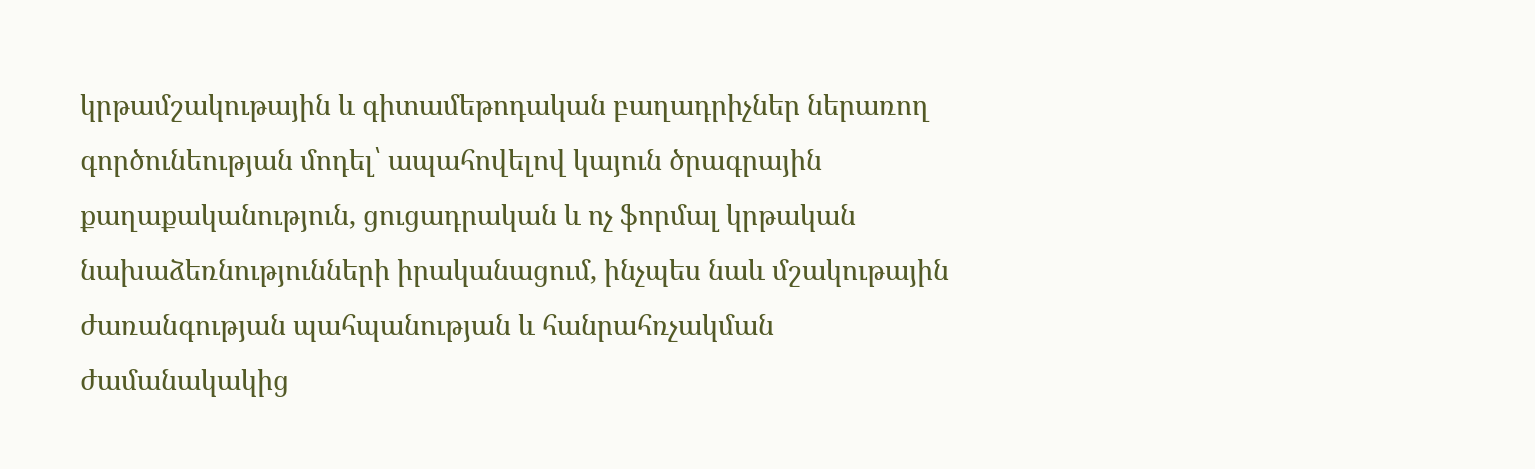կրթամշակութային և գիտամեթոդական բաղադրիչներ ներառող գործունեության մոդել՝ ապահովելով կայուն ծրագրային քաղաքականություն, ցուցադրական և ոչ ֆորմալ կրթական նախաձեռնությունների իրականացում, ինչպես նաև մշակութային ժառանգության պահպանության և հանրահռչակման ժամանակակից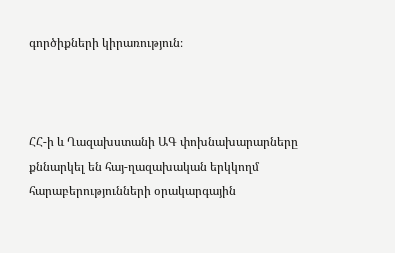գործիքների կիրառություն։



ՀՀ-ի և Ղազախստանի ԱԳ փոխնախարարները քննարկել են հայ-ղազախական երկկողմ հարաբերությունների օրակարգային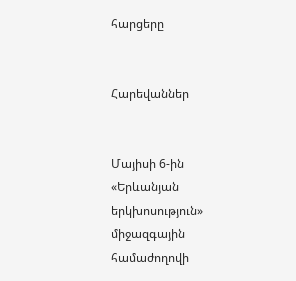հարցերը


Հարեվաններ


Մայիսի 6-ին «Երևանյան երկխոսություն» միջազգային համաժողովի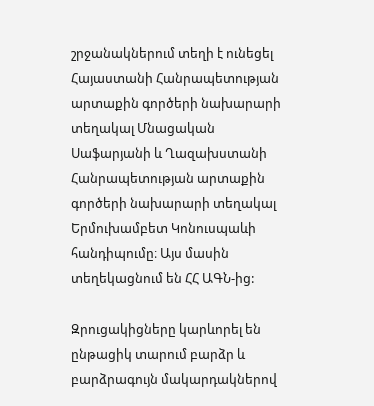շրջանակներում տեղի է ունեցել Հայաստանի Հանրապետության արտաքին գործերի նախարարի տեղակալ Մնացական Սաֆարյանի և Ղազախստանի Հանրապետության արտաքին գործերի նախարարի տեղակալ Երմուխամբետ Կոնուսպաևի հանդիպումը։ Այս մասին տեղեկացնում են ՀՀ ԱԳՆ-ից:

Զրուցակիցները կարևորել են ընթացիկ տարում բարձր և բարձրագույն մակարդակներով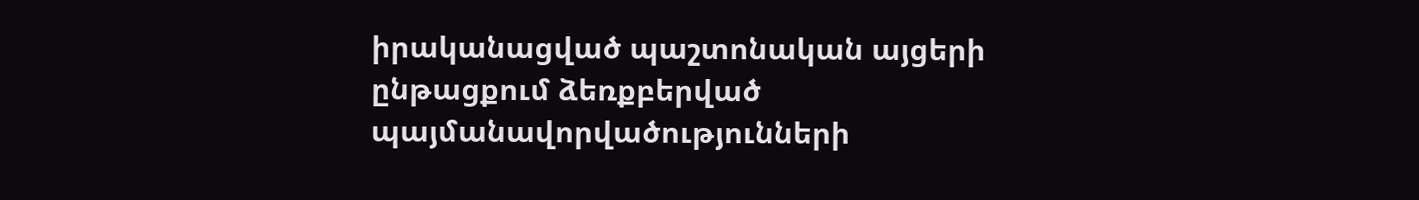իրականացված պաշտոնական այցերի ընթացքում ձեռքբերված պայմանավորվածությունների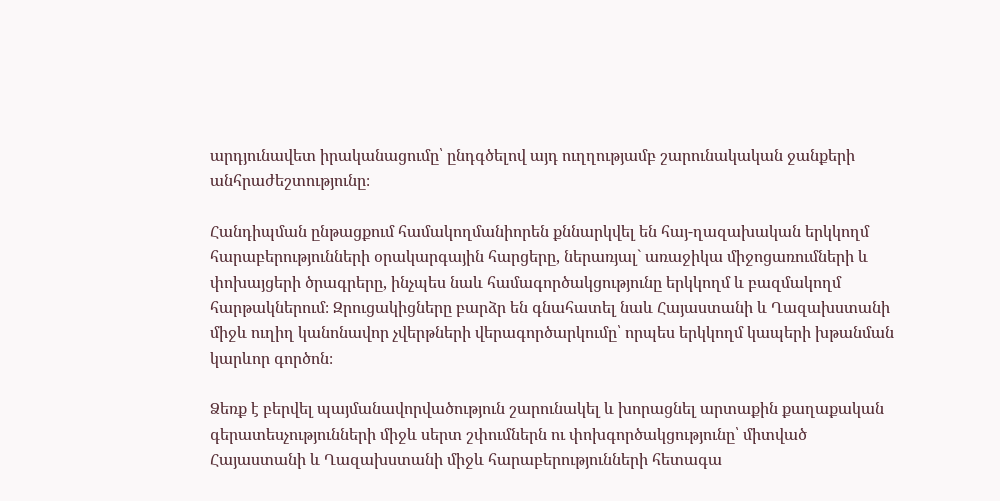արդյունավետ իրականացումը՝ ընդգծելով այդ ուղղությամբ շարունակական ջանքերի անհրաժեշտությունը։

Հանդիպման ընթացքում համակողմանիորեն քննարկվել են հայ-ղազախական երկկողմ հարաբերությունների օրակարգային հարցերը, ներառյալ` առաջիկա միջոցառումների և փոխայցերի ծրագրերը, ինչպես նաև համագործակցությունը երկկողմ և բազմակողմ հարթակներում։ Զրուցակիցները բարձր են գնահատել նաև Հայաստանի և Ղազախստանի միջև ուղիղ կանոնավոր չվերթների վերագործարկումը՝ որպես երկկողմ կապերի խթանման կարևոր գործոն։

Ձեռք է բերվել պայմանավորվածություն շարունակել և խորացնել արտաքին քաղաքական գերատեսչությունների միջև սերտ շփումներն ու փոխգործակցությունը՝ միտված Հայաստանի և Ղազախստանի միջև հարաբերությունների հետագա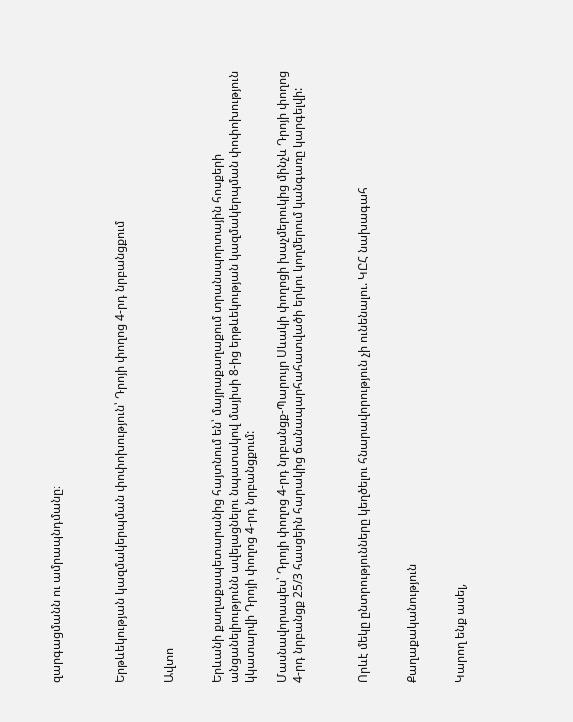զարգացմանն ու ամրապնդմանը։



Երթևեկության կազմակերպման փոփոխություն՝ Դրոյի փողոց 4-րդ նրբանցքում


Ավտո


Երևանի քաղաքապետարանից հայտնում են՝ մայրաքաղաքում տրանսպորտային հոսքերի անցանելիությունն ավելացնելու նպատակով մայիսի 8-ից երթևեկության կազմակերպման փոփոխություն կկատարվի Դրոյի փողոց 4-րդ նրբանցքում:

Մասնավորապես՝ Դրոյի փողոց 4-րդ նրբանցք-Պարույր Սևակի փողոցի խաչմերուկից մինչև Դրոյի փողոց 4-րդ նրբանցք 25/3 հասցեին հարակից ճանապարհահատվածի երկու կողմերում կանգառը կարգելվի:



Որևէ մեկը ընտրությունները կեղծելու հնարավորություն չի ունենալու. ԿԸՀ նախագահ


Քաղաքականություն


Կարող ենք ասել,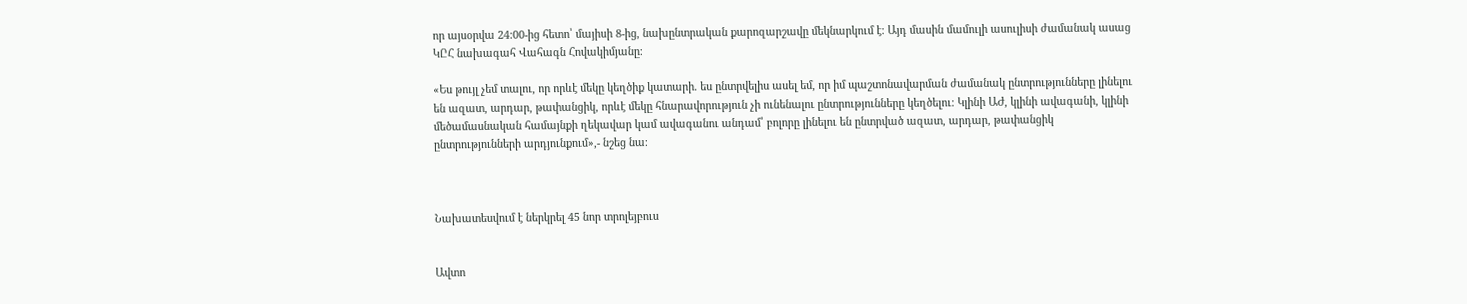որ այսօրվա 24:00-ից հետո՝ մայիսի 8-ից, նախընտրական քարոզարշավը մեկնարկում է։ Այդ մասին մամուլի ասուլիսի ժամանակ ասաց ԿԸՀ նախագահ Վահագն Հովակիմյանը։

«Ես թույլ չեմ տալու, որ որևէ մեկը կեղծիք կատարի. ես ընտրվելիս ասել եմ, որ իմ պաշտոնավարման ժամանակ ընտրությունները լինելու են ազատ, արդար, թափանցիկ, որևէ մեկը հնարավորություն չի ունենալու ընտրությունները կեղծելու։ Կլինի ԱԺ, կլինի ավագանի, կլինի մեծամասնական համայնքի ղեկավար կամ ավագանու անդամ՝ բոլորը լինելու են ընտրված ազատ, արդար, թափանցիկ ընտրությունների արդյունքում»,- նշեց նա։



Նախատեսվում է ներկրել 45 նոր տրոլեյբուս


Ավտո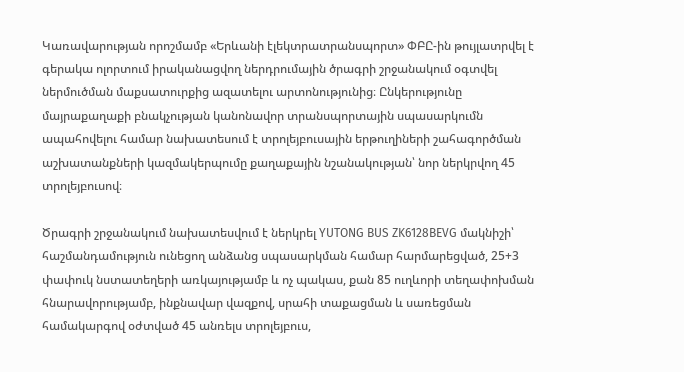Կառավարության որոշմամբ «Երևանի էլեկտրատրանսպորտ» ՓԲԸ-ին թույլատրվել է գերակա ոլորտում իրականացվող ներդրումային ծրագրի շրջանակում օգտվել ներմուծման մաքսատուրքից ազատելու արտոնությունից։ Ընկերությունը մայրաքաղաքի բնակչության կանոնավոր տրանսպորտային սպասարկումն ապահովելու համար նախատեսում է տրոլեյբուսային երթուղիների շահագործման աշխատանքների կազմակերպումը քաղաքային նշանակության՝ նոր ներկրվող 45 տրոլեյբուսով։

Ծրագրի շրջանակում նախատեսվում է ներկրել YUTONG BUS ZK6128BEVG մակնիշի՝ հաշմանդամություն ունեցող անձանց սպասարկման համար հարմարեցված, 25+3 փափուկ նստատեղերի առկայությամբ և ոչ պակաս, քան 85 ուղևորի տեղափոխման հնարավորությամբ, ինքնավար վազքով, սրահի տաքացման և սառեցման համակարգով օժտված 45 անռելս տրոլեյբուս,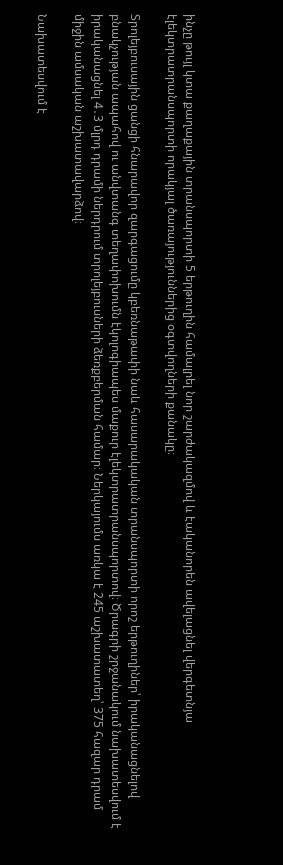ինչը թույլ կտա քաղաքային տրանսպորտի 5 երթուղին համալրել նոր շարժակազմով և էականորեն ավելացնել վերգետնյա էլեկտրատրանսպորտի որակյալ ծառայություններից օգտվողների քանակը։

Տրոլեյբուսային ցանցի հնարավոր զարգացումը կբեռնաթափի նաև հասարակական տրանսպորտի որոշ երթուղիներ՝ իրականացնելով բնակչության ապահով ու անվտանգ տեղափոխումն էկոլոգիապես մաքուր էլեկտրատրանսպորտով։ Ծրագրի շրջանակում նախատեսվում է իրականացնել 4․3 մլրդ դրամի ներդրում տրոլեյբուսների ձեռքբերման համար։ Ներկայումս առկա է 245 աշխատատեղ՝ 375 հազար դրամ միջին ամսական աշխատավարձով։

Նախատեսվում է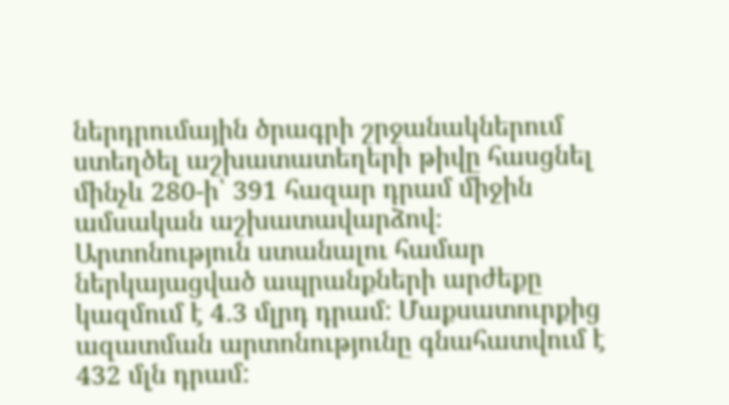ներդրումային ծրագրի շրջանակներում ստեղծել աշխատատեղերի թիվը հասցնել մինչև 280-ի՝ 391 հազար դրամ միջին ամսական աշխատավարձով։ Արտոնություն ստանալու համար ներկայացված ապրանքների արժեքը կազմում է 4․3 մլրդ դրամ: Մաքսատուրքից ազատման արտոնությունը գնահատվում է 432 մլն դրամ: